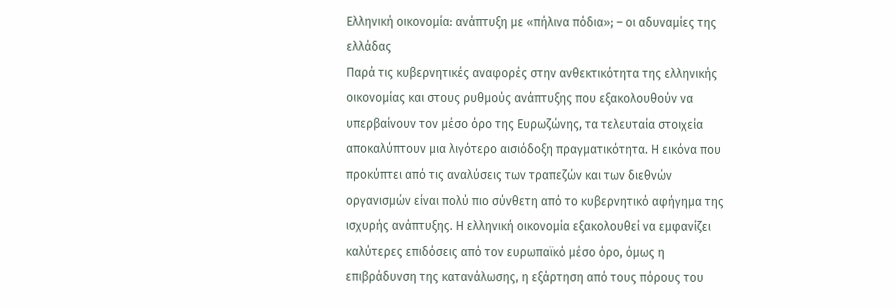Ελληνική οικονομία: ανάπτυξη με «πήλινα πόδια»; – οι αδυναμίες της ελλάδας
Παρά τις κυβερνητικές αναφορές στην ανθεκτικότητα της ελληνικής οικονομίας και στους ρυθμούς ανάπτυξης που εξακολουθούν να υπερβαίνουν τον μέσο όρο της Ευρωζώνης, τα τελευταία στοιχεία αποκαλύπτουν μια λιγότερο αισιόδοξη πραγματικότητα. Η εικόνα που προκύπτει από τις αναλύσεις των τραπεζών και των διεθνών οργανισμών είναι πολύ πιο σύνθετη από το κυβερνητικό αφήγημα της ισχυρής ανάπτυξης. Η ελληνική οικονομία εξακολουθεί να εμφανίζει καλύτερες επιδόσεις από τον ευρωπαϊκό μέσο όρο, όμως η επιβράδυνση της κατανάλωσης, η εξάρτηση από τους πόρους του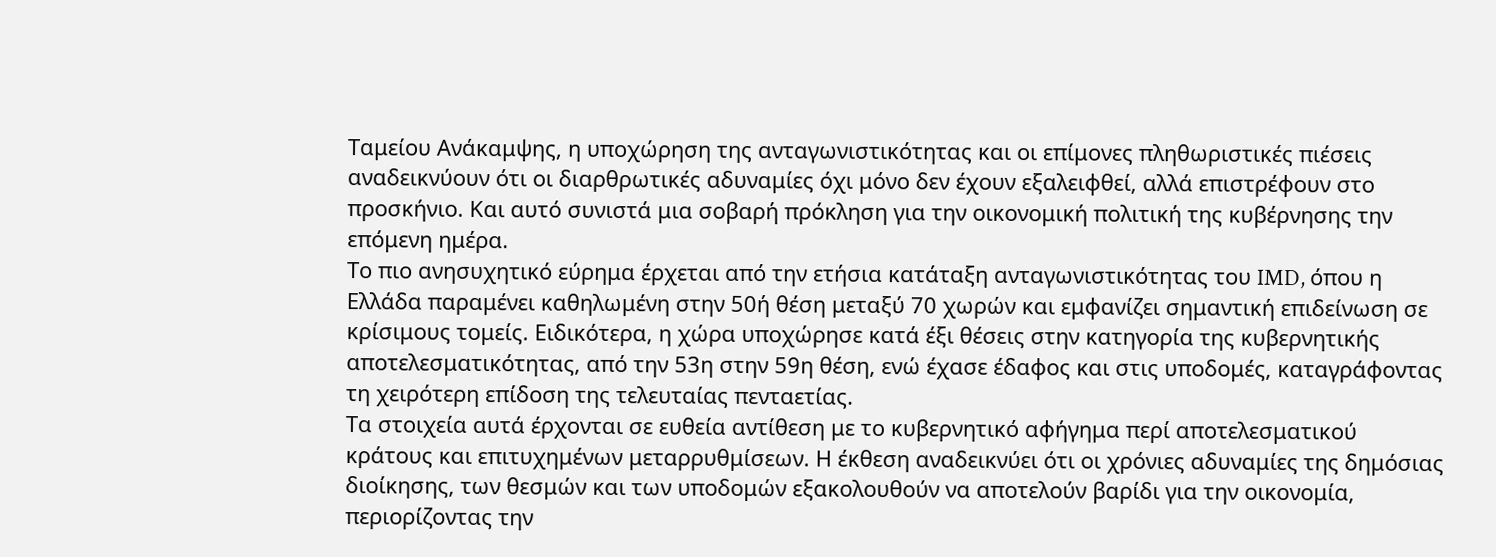Ταμείου Ανάκαμψης, η υποχώρηση της ανταγωνιστικότητας και οι επίμονες πληθωριστικές πιέσεις αναδεικνύουν ότι οι διαρθρωτικές αδυναμίες όχι μόνο δεν έχουν εξαλειφθεί, αλλά επιστρέφουν στο προσκήνιο. Και αυτό συνιστά μια σοβαρή πρόκληση για την οικονομική πολιτική της κυβέρνησης την επόμενη ημέρα.
Το πιο ανησυχητικό εύρημα έρχεται από την ετήσια κατάταξη ανταγωνιστικότητας του IMD, όπου η Ελλάδα παραμένει καθηλωμένη στην 50ή θέση μεταξύ 70 χωρών και εμφανίζει σημαντική επιδείνωση σε κρίσιμους τομείς. Ειδικότερα, η χώρα υποχώρησε κατά έξι θέσεις στην κατηγορία της κυβερνητικής αποτελεσματικότητας, από την 53η στην 59η θέση, ενώ έχασε έδαφος και στις υποδομές, καταγράφοντας τη χειρότερη επίδοση της τελευταίας πενταετίας.
Τα στοιχεία αυτά έρχονται σε ευθεία αντίθεση με το κυβερνητικό αφήγημα περί αποτελεσματικού κράτους και επιτυχημένων μεταρρυθμίσεων. Η έκθεση αναδεικνύει ότι οι χρόνιες αδυναμίες της δημόσιας διοίκησης, των θεσμών και των υποδομών εξακολουθούν να αποτελούν βαρίδι για την οικονομία, περιορίζοντας την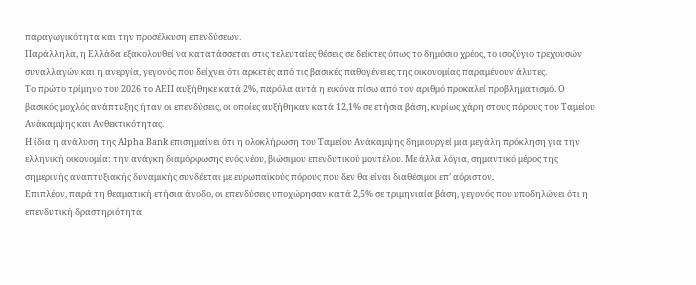παραγωγικότητα και την προσέλκυση επενδύσεων.
Παράλληλα, η Ελλάδα εξακολουθεί να κατατάσσεται στις τελευταίες θέσεις σε δείκτες όπως το δημόσιο χρέος, το ισοζύγιο τρεχουσών συναλλαγών και η ανεργία, γεγονός που δείχνει ότι αρκετές από τις βασικές παθογένειες της οικονομίας παραμένουν άλυτες.
Το πρώτο τρίμηνο του 2026 το ΑΕΠ αυξήθηκε κατά 2%, παρόλα αυτά η εικόνα πίσω από τον αριθμό προκαλεί προβληματισμό. Ο βασικός μοχλός ανάπτυξης ήταν οι επενδύσεις, οι οποίες αυξήθηκαν κατά 12,1% σε ετήσια βάση, κυρίως χάρη στους πόρους του Ταμείου Ανάκαμψης και Ανθεκτικότητας.
Η ίδια η ανάλυση της Alpha Bank επισημαίνει ότι η ολοκλήρωση του Ταμείου Ανάκαμψης δημιουργεί μια μεγάλη πρόκληση για την ελληνική οικονομία: την ανάγκη διαμόρφωσης ενός νέου, βιώσιμου επενδυτικού μοντέλου. Με άλλα λόγια, σημαντικό μέρος της σημερινής αναπτυξιακής δυναμικής συνδέεται με ευρωπαϊκούς πόρους που δεν θα είναι διαθέσιμοι επ’ αόριστον.
Επιπλέον, παρά τη θεαματική ετήσια άνοδο, οι επενδύσεις υποχώρησαν κατά 2,5% σε τριμηνιαία βάση, γεγονός που υποδηλώνει ότι η επενδυτική δραστηριότητα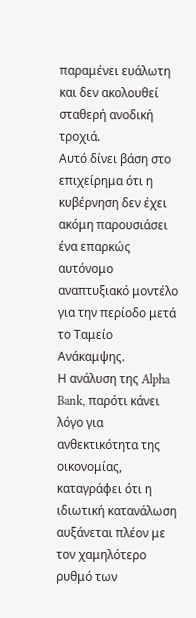παραμένει ευάλωτη και δεν ακολουθεί σταθερή ανοδική τροχιά.
Αυτό δίνει βάση στο επιχείρημα ότι η κυβέρνηση δεν έχει ακόμη παρουσιάσει ένα επαρκώς αυτόνομο αναπτυξιακό μοντέλο για την περίοδο μετά το Ταμείο Ανάκαμψης.
Η ανάλυση της Alpha Bank, παρότι κάνει λόγο για ανθεκτικότητα της οικονομίας, καταγράφει ότι η ιδιωτική κατανάλωση αυξάνεται πλέον με τον χαμηλότερο ρυθμό των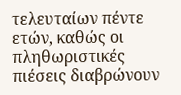τελευταίων πέντε ετών, καθώς οι πληθωριστικές πιέσεις διαβρώνουν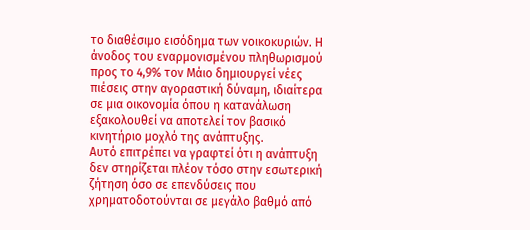το διαθέσιμο εισόδημα των νοικοκυριών. Η άνοδος του εναρμονισμένου πληθωρισμού προς το 4,9% τον Μάιο δημιουργεί νέες πιέσεις στην αγοραστική δύναμη, ιδιαίτερα σε μια οικονομία όπου η κατανάλωση εξακολουθεί να αποτελεί τον βασικό κινητήριο μοχλό της ανάπτυξης.
Αυτό επιτρέπει να γραφτεί ότι η ανάπτυξη δεν στηρίζεται πλέον τόσο στην εσωτερική ζήτηση όσο σε επενδύσεις που χρηματοδοτούνται σε μεγάλο βαθμό από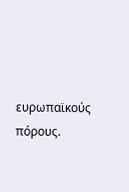ευρωπαϊκούς πόρους.